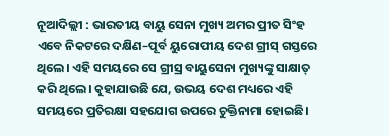ନୂଆଦିଲ୍ଲୀ : ଭାରତୀୟ ବାୟୁ ସେନା ମୁଖ୍ୟ ଅମର ପ୍ରୀତ ସିଂହ ଏବେ ନିକଟରେ ଦକ୍ଷିଣ–ପୂର୍ବ ୟୁରୋପୀୟ ଦେଶ ଗ୍ରୀସ୍ ଗସ୍ତରେ ଥିଲେ। ଏହି ସମୟରେ ସେ ଗ୍ରୀସ୍ର ବାୟୁସେନା ମୁଖ୍ୟଙ୍କୁ ସାକ୍ଷାତ୍ କରି ଥିଲେ। କୁହାଯାଉଛି ଯେ, ଉଭୟ ଦେଶ ମଧ୍ୟରେ ଏହି ସମୟରେ ପ୍ରତିରକ୍ଷା ସହଯୋଗ ଉପରେ ଚୁକ୍ତିନାମା ହୋଇଛି।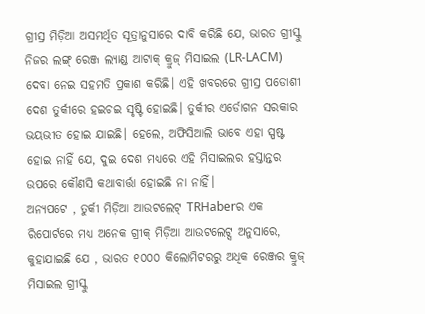ଗ୍ରୀସ୍ର ମିଡ଼ିଆ ଅସମର୍ଥିତ ସୂତ୍ରାନୁସାରେ ଦାବି କରିଛି ଯେ, ଭାରତ ଗ୍ରୀସ୍କୁ ନିଜର ଲଙ୍ଗ୍ ରେଞ୍ଜ ଲ୍ୟାଣ୍ଡ ଆଟାକ୍ କ୍ରୁଜ୍ ମିସାଇଲ (LR-LACM) ଦେବା ନେଇ ସହମତି ପ୍ରକାଶ କରିଛି। ଏହି ଖବରରେ ଗ୍ରୀସ୍ର ପଡୋଶୀ ଦେଶ ତୁର୍କୀରେ ହଇଚଇ ସୃଷ୍ଟି ହୋଇଛି। ତୁର୍କୀର ଏର୍ଡୋଗନ ସରକାର ଭୟଭୀତ ହୋଇ ଯାଇଛି। ହେଲେ, ଅଫିସିଆଲି ଭାବେ ଏହା ସ୍ପଷ୍ଟ ହୋଇ ନାହିଁ ଯେ, ଦୁଇ ଦେଶ ମଧ୍ୟରେ ଏହି ମିସାଇଲର ହସ୍ତାନ୍ତର ଉପରେ କୌଣସି କଥାବାର୍ତ୍ତା ହୋଇଛି ନା ନାହିଁ।
ଅନ୍ୟପଟେ , ତୁର୍କୀ ମିଡ଼ିଆ ଆଉଟଲେଟ୍ TRHaberର ଏକ ରିପୋର୍ଟରେ ମଧ୍ୟ ଅନେକ ଗ୍ରୀକ୍ ମିଡ଼ିଆ ଆଉଟଲେଟ୍ସ ଅନୁସାରେ, କୁହାଯାଇଛି ଯେ , ଭାରତ ୧୦୦୦ କିଲୋମିଟରରୁ ଅଧିକ ରେଞ୍ଜର କ୍ରୁଜ୍ ମିସାଇଲ ଗ୍ରୀସ୍କୁ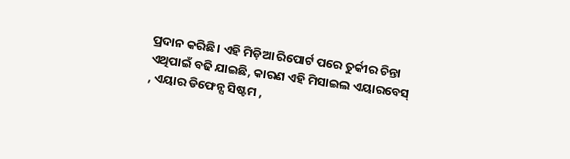ପ୍ରଦାନ କରିଛି। ଏହି ମିଡ଼ିଆ ରିପୋର୍ଟ ପରେ ତୁର୍କୀର ଚିନ୍ତା ଏଥିପାଇଁ ବଢି ଯାଇଛି, କାରଣ ଏହି ମିସାଇଲ ଏୟାରବେସ୍ , ଏୟାର ଡିଫେନ୍ସ ସିଷ୍ଟମ ,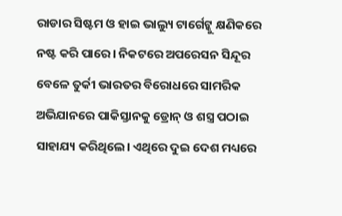ରାଡାର ସିଷ୍ଟମ ଓ ହାଇ ଭାଲ୍ୟୁ ଟାର୍ଗେଟ୍କୁ କ୍ଷଣିକରେ ନଷ୍ଟ କରି ପାରେ। ନିକଟରେ ଅପରେସନ ସିନ୍ଦୂର ବେଳେ ତୁର୍କୀ ଭାରତର ବିରୋଧରେ ସାମରିକ ଅଭିଯାନରେ ପାକିସ୍ତାନକୁ ଡ୍ରୋନ୍ ଓ ଶସ୍ତ୍ର ପଠାଇ ସାହାଯ୍ୟ କରିଥିଲେ। ଏଥିରେ ଦୁଇ ଦେଶ ମଧ୍ୟରେ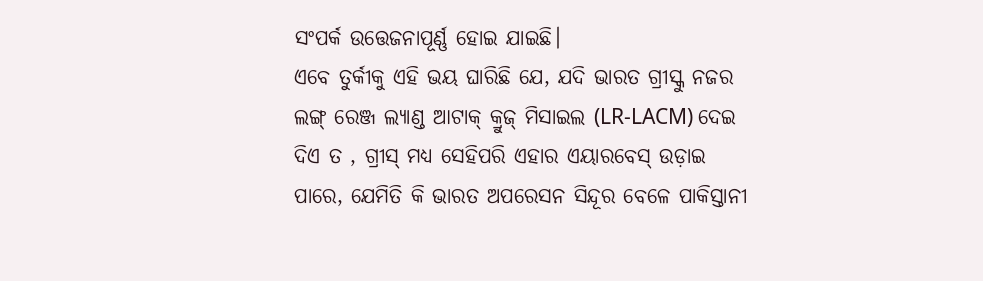ସଂପର୍କ ଉତ୍ତେଜନାପୂର୍ଣ୍ଣ ହୋଇ ଯାଇଛି।
ଏବେ ତୁର୍କୀକୁ ଏହି ଭୟ ଘାରିଛି ଯେ, ଯଦି ଭାରତ ଗ୍ରୀସ୍କୁ ନଜର ଲଙ୍ଗ୍ ରେଞ୍ଜ ଲ୍ୟାଣ୍ଡ ଆଟାକ୍ କ୍ରୁଜ୍ ମିସାଇଲ (LR-LACM) ଦେଇ ଦିଏ ତ , ଗ୍ରୀସ୍ ମଧ୍ୟ ସେହିପରି ଏହାର ଏୟାରବେସ୍ ଉଡ଼ାଇ ପାରେ, ଯେମିତି କି ଭାରତ ଅପରେସନ ସିନ୍ଦୂର ବେଳେ ପାକିସ୍ତାନୀ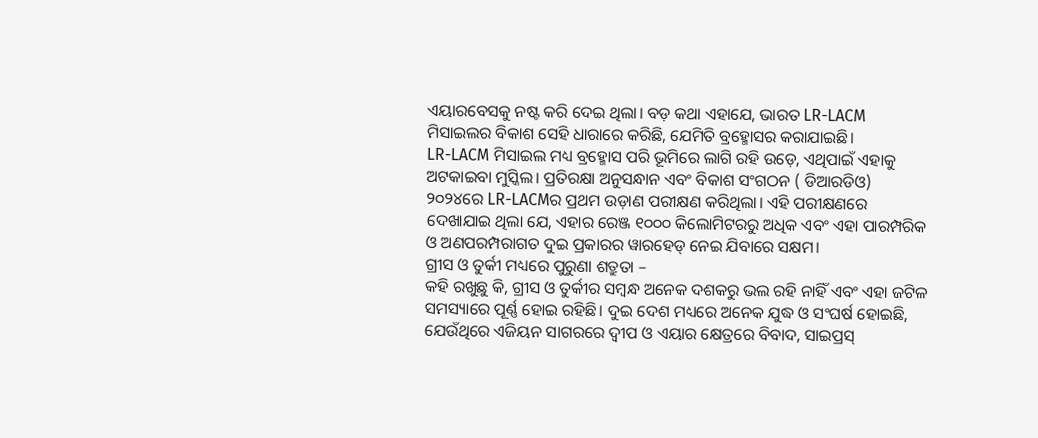ଏୟାରବେସକୁ ନଷ୍ଟ କରି ଦେଇ ଥିଲା। ବଡ଼ କଥା ଏହାଯେ, ଭାରତ LR-LACM ମିସାଇଲର ବିକାଶ ସେହି ଧାରାରେ କରିଛି, ଯେମିତି ବ୍ରହ୍ମୋସର କରାଯାଇଛି।
LR-LACM ମିସାଇଲ ମଧ୍ୟ ବ୍ରହ୍ମୋସ ପରି ଭୂମିରେ ଲାଗି ରହି ଉଡ଼େ, ଏଥିପାଇଁ ଏହାକୁ ଅଟକାଇବା ମୁସ୍କିଲ। ପ୍ରତିରକ୍ଷା ଅନୁସନ୍ଧାନ ଏବଂ ବିକାଶ ସଂଗଠନ ( ଡିଆରଡିଓ) ୨୦୨୪ରେ LR-LACMର ପ୍ରଥମ ଉଡ଼ାଣ ପରୀକ୍ଷଣ କରିଥିଲା। ଏହି ପରୀକ୍ଷଣରେ ଦେଖାଯାଇ ଥିଲା ଯେ, ଏହାର ରେଞ୍ଜ ୧୦୦୦ କିଲୋମିଟରରୁ ଅଧିକ ଏବଂ ଏହା ପାରମ୍ପରିକ ଓ ଅଣପରମ୍ପରାଗତ ଦୁଇ ପ୍ରକାରର ୱାରହେଡ୍ ନେଇ ଯିବାରେ ସକ୍ଷମ।
ଗ୍ରୀସ ଓ ତୁର୍କୀ ମଧ୍ୟରେ ପୁରୁଣା ଶତ୍ରୁତା –
କହି ରଖୁଛୁ କି, ଗ୍ରୀସ ଓ ତୁର୍କୀର ସମ୍ୱନ୍ଧ ଅନେକ ଦଶକରୁ ଭଲ ରହି ନାହିଁ ଏବଂ ଏହା ଜଟିଳ ସମସ୍ୟାରେ ପୂର୍ଣ୍ଣ ହୋଇ ରହିଛି। ଦୁଇ ଦେଶ ମଧ୍ୟରେ ଅନେକ ଯୁଦ୍ଧ ଓ ସଂଘର୍ଷ ହୋଇଛି, ଯେଉଁଥିରେ ଏଜିୟନ ସାଗରରେ ଦ୍ୱୀପ ଓ ଏୟାର କ୍ଷେତ୍ରରେ ବିବାଦ, ସାଇପ୍ରସ୍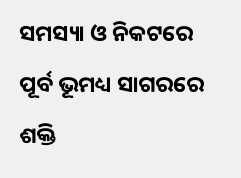ସମସ୍ୟା ଓ ନିକଟରେ ପୂର୍ବ ଭୂମଧ୍ୟ ସାଗରରେ ଶକ୍ତି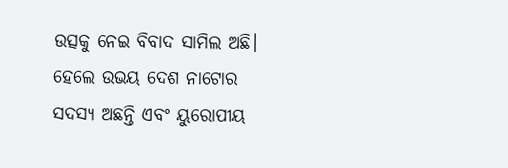ଉତ୍ସକୁ ନେଇ ବିବାଦ ସାମିଲ ଅଛି। ହେଲେ ଉଭୟ ଦେଶ ନାଟୋର ସଦସ୍ୟ ଅଛନ୍ତି ଏବଂ ୟୁରୋପୀୟ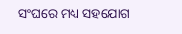ସଂଘରେ ମଧ୍ୟ ସହଯୋଗ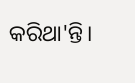କରିଥା'ନ୍ତି।